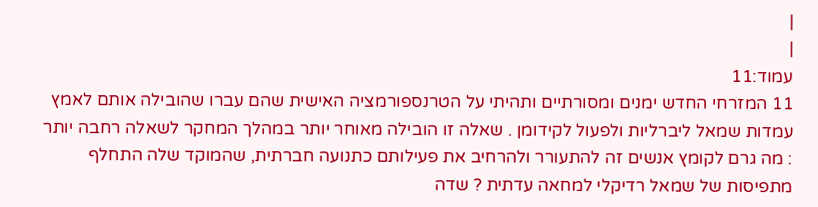|
|
עמוד:11
11 המזרחי החדש ימנים ומסורתיים ותהיתי על הטרנספורמציה האישית שהם עברו שהובילה אותם לאמץ עמדות שמאל ליברליות ולפעול לקידומן . שאלה זו הובילה מאוחר יותר במהלך המחקר לשאלה רחבה יותר : מה גרם לקומץ אנשים זה להתעורר ולהרחיב את פעילותם כתנועה חברתית, שהמוקד שלה התחלף מתפיסות של שמאל רדיקלי למחאה עדתית ? שדה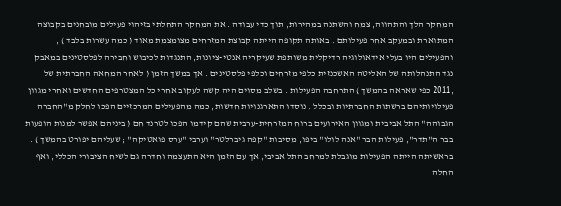המחקר הלך והתהווה, צמח והשתנה במהירות, תוך כדי עבודה . את המחקר התחלתי בזיהוי פעילים מובחנים בקבוצה המתוארת ובמעקב אחר פעילותם . באותה תקופה הייתה קבוצת המזרחים מצומצמת מאוד ( כמה עשרות בלבד ) , והפעילים היו בעלי אידאולוגיה רדיקלית משותפת שעיקריה אנטי-ציונות, התנגדות לכיבוש וחבירה לפלסטינים במאבק נגד התנהלותה של האליטה האשכנזית כלפי מזרחים וכלפי פלסטינים . אך במשך הזמן ( לאחר המחאה החברתית של ,2011 כפי שאראה בהמשך ) התרחבה הפעילות . בשלב מסוים היה קשה לעקוב אחרי כל המצטרפים החדשים ואחרי מגוון פעילויותיהם ברשתות החברתיות ובכלל . נוסדו התארגנויות חדשות, כמה מהפעילים המרכזיים הפכו לחלק מ"החברה הגבוהה" התל אביבית ומגוון האירועים ברוח המזרחית-ערבית שהם קידמו הפכו לטרנד חם ( ביניהם אפשר למנות הופעות בבר ה"תדר", פעילות הבר "אנה לולו" ביפו, מסיבות "קפה גיברלטר" וערבי "ערס פואטיקה" ; שעליהם יפורט בהמשך ) . בראשיתה הייתה הפעילות מוגבלת למרחב התל אביבי, אך עם הזמן היא התעצמה וחדרה גם לשיח הציבורי הכללי, ואף החלה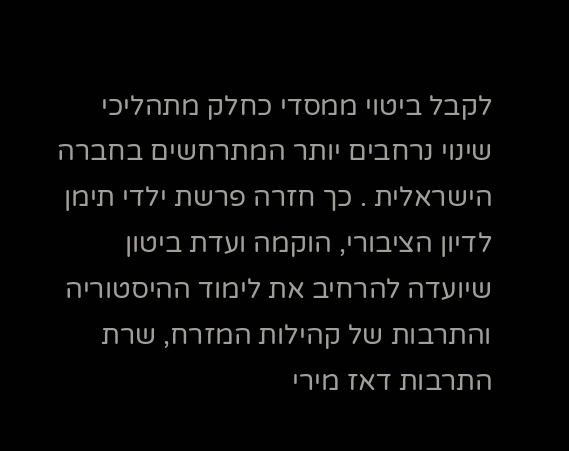לקבל ביטוי ממסדי כחלק מתהליכי שינוי נרחבים יותר המתרחשים בחברה הישראלית . כך חזרה פרשת ילדי תימן לדיון הציבורי, הוקמה ועדת ביטון שיועדה להרחיב את לימוד ההיסטוריה והתרבות של קהילות המזרח, שרת התרבות דאז מירי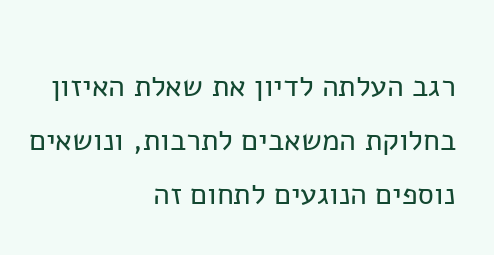רגב העלתה לדיון את שאלת האיזון בחלוקת המשאבים לתרבות, ונושאים נוספים הנוגעים לתחום זה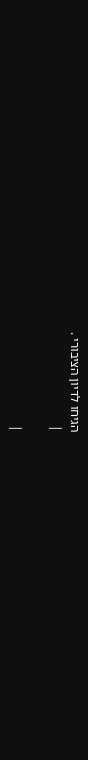הגיחו לדיון הציבורי .
|

|